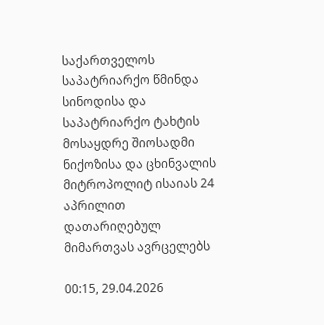საქართველოს საპატრიარქო წმინდა სინოდისა და საპატრიარქო ტახტის მოსაყდრე შიოსადმი ნიქოზისა და ცხინვალის მიტროპოლიტ ისაიას 24 აპრილით დათარიღებულ მიმართვას ავრცელებს

00:15, 29.04.2026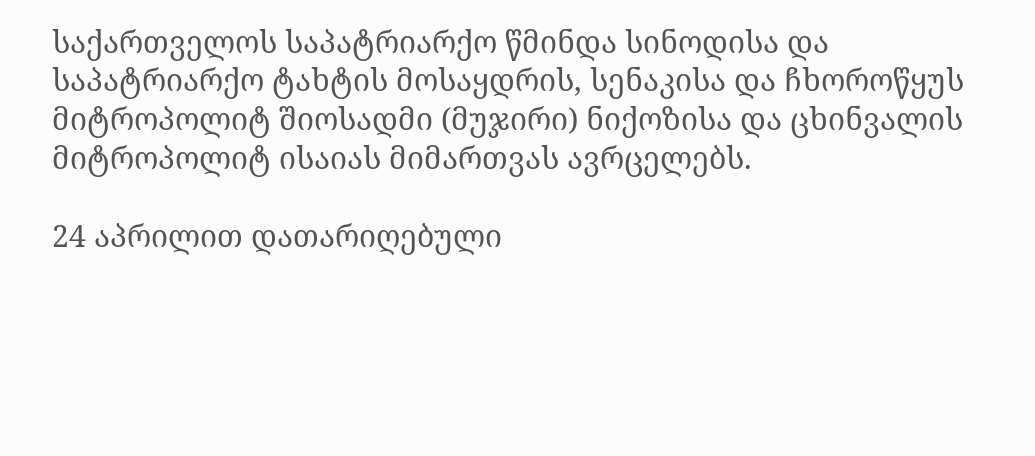საქართველოს საპატრიარქო წმინდა სინოდისა და საპატრიარქო ტახტის მოსაყდრის, სენაკისა და ჩხოროწყუს მიტროპოლიტ შიოსადმი (მუჯირი) ნიქოზისა და ცხინვალის მიტროპოლიტ ისაიას მიმართვას ავრცელებს.

24 აპრილით დათარიღებული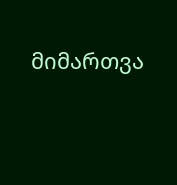მიმართვა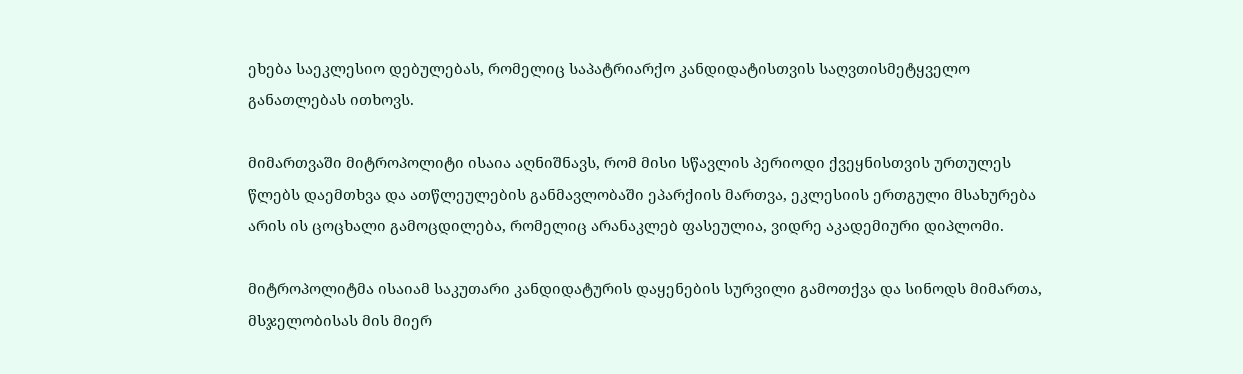ეხება საეკლესიო დებულებას, რომელიც საპატრიარქო კანდიდატისთვის საღვთისმეტყველო განათლებას ითხოვს.

მიმართვაში მიტროპოლიტი ისაია აღნიშნავს, რომ მისი სწავლის პერიოდი ქვეყნისთვის ურთულეს წლებს დაემთხვა და ათწლეულების განმავლობაში ეპარქიის მართვა, ეკლესიის ერთგული მსახურება არის ის ცოცხალი გამოცდილება, რომელიც არანაკლებ ფასეულია, ვიდრე აკადემიური დიპლომი.

მიტროპოლიტმა ისაიამ საკუთარი კანდიდატურის დაყენების სურვილი გამოთქვა და სინოდს მიმართა, მსჯელობისას მის მიერ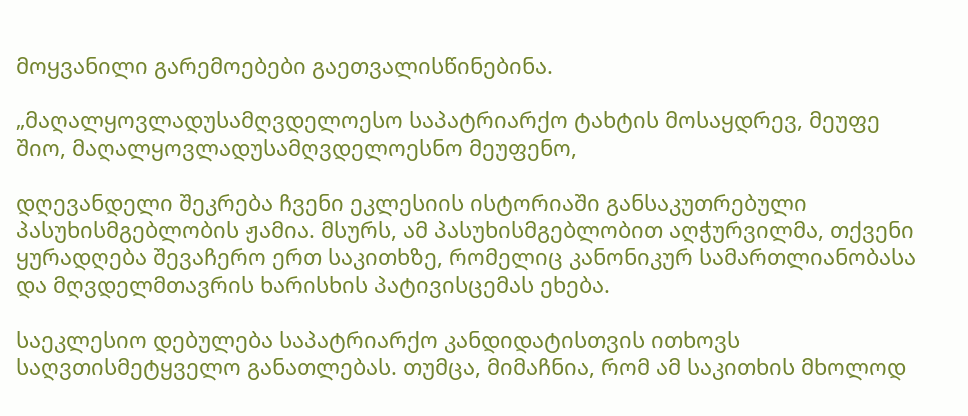მოყვანილი გარემოებები გაეთვალისწინებინა.

„მაღალყოვლადუსამღვდელოესო საპატრიარქო ტახტის მოსაყდრევ, მეუფე შიო, მაღალყოვლადუსამღვდელოესნო მეუფენო,

დღევანდელი შეკრება ჩვენი ეკლესიის ისტორიაში განსაკუთრებული პასუხისმგებლობის ჟამია. მსურს, ამ პასუხისმგებლობით აღჭურვილმა, თქვენი ყურადღება შევაჩერო ერთ საკითხზე, რომელიც კანონიკურ სამართლიანობასა და მღვდელმთავრის ხარისხის პატივისცემას ეხება.

საეკლესიო დებულება საპატრიარქო კანდიდატისთვის ითხოვს საღვთისმეტყველო განათლებას. თუმცა, მიმაჩნია, რომ ამ საკითხის მხოლოდ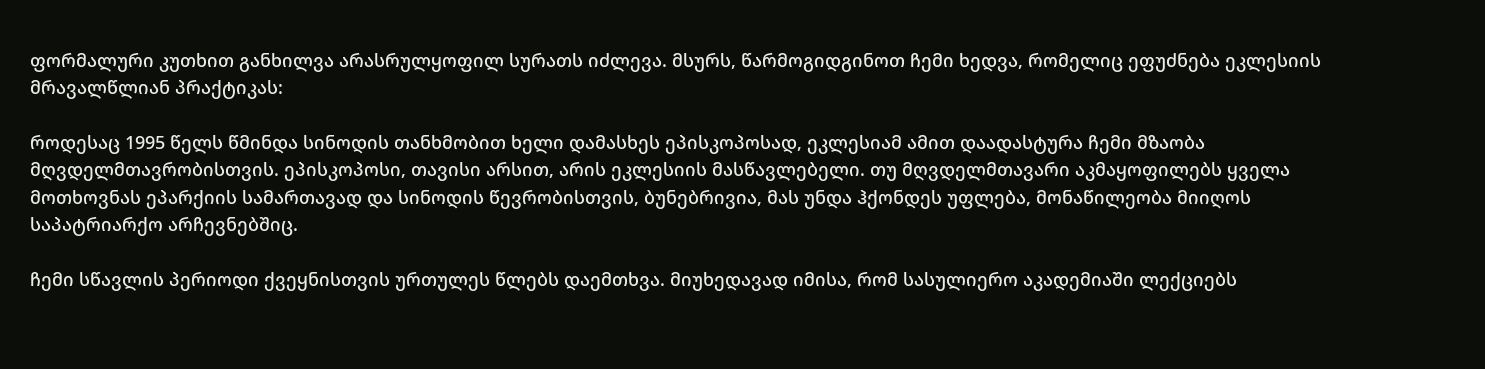ფორმალური კუთხით განხილვა არასრულყოფილ სურათს იძლევა. მსურს, წარმოგიდგინოთ ჩემი ხედვა, რომელიც ეფუძნება ეკლესიის მრავალწლიან პრაქტიკას:

როდესაც 1995 წელს წმინდა სინოდის თანხმობით ხელი დამასხეს ეპისკოპოსად, ეკლესიამ ამით დაადასტურა ჩემი მზაობა მღვდელმთავრობისთვის. ეპისკოპოსი, თავისი არსით, არის ეკლესიის მასწავლებელი. თუ მღვდელმთავარი აკმაყოფილებს ყველა მოთხოვნას ეპარქიის სამართავად და სინოდის წევრობისთვის, ბუნებრივია, მას უნდა ჰქონდეს უფლება, მონაწილეობა მიიღოს საპატრიარქო არჩევნებშიც.

ჩემი სწავლის პერიოდი ქვეყნისთვის ურთულეს წლებს დაემთხვა. მიუხედავად იმისა, რომ სასულიერო აკადემიაში ლექციებს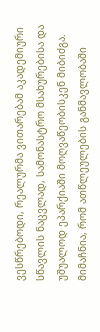ვესწრებოდი, რეალურმა ვითარებამ აკადემიური სწავლის ნაცვლად, სამონასტრო მსახურებისა და უშუალოდ ეპარქიაში მოღვაწეობისკენ მიბიძგა. მიმაჩნია, რომ ათწლეულების განმავლობაში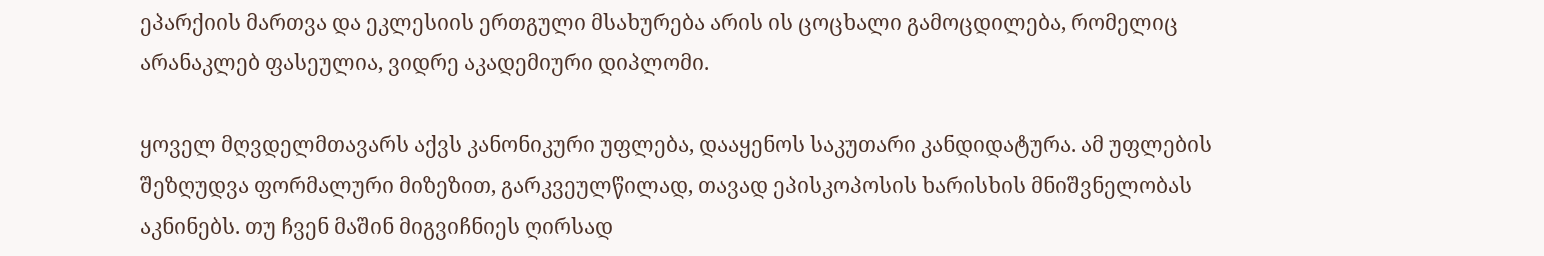ეპარქიის მართვა და ეკლესიის ერთგული მსახურება არის ის ცოცხალი გამოცდილება, რომელიც არანაკლებ ფასეულია, ვიდრე აკადემიური დიპლომი.

ყოველ მღვდელმთავარს აქვს კანონიკური უფლება, დააყენოს საკუთარი კანდიდატურა. ამ უფლების შეზღუდვა ფორმალური მიზეზით, გარკვეულწილად, თავად ეპისკოპოსის ხარისხის მნიშვნელობას აკნინებს. თუ ჩვენ მაშინ მიგვიჩნიეს ღირსად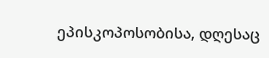ეპისკოპოსობისა, დღესაც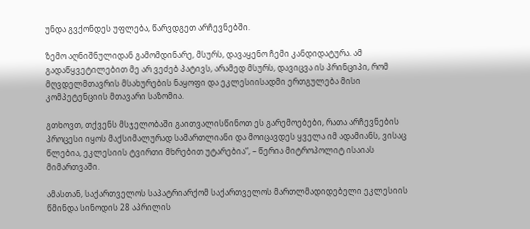უნდა გვქონდეს უფლება, წარვდგეთ არჩევნებში.

ზემო აღნიშნულიდან გამომდინარე, მსურს, დავაყენო ჩემი კანდიდატურა. ამ გადაწყვეტილებით მე არ ვეძებ პატივს, არამედ მსურს, დავიცვა ის პრინციპი, რომ მღვდელმთავრის მსახურების ნაყოფი და ეკლესიისადმი ერთგულება მისი კომპეტენციის მთავარი საზომია.

გთხოვთ, თქვენს მსჯელობაში გაითვალისწინოთ ეს გარემოებები, რათა არჩევნების პროცესი იყოს მაქსიმალურად სამართლიანი და მოიცავდეს ყველა იმ ადამიანს, ვისაც წლებია, ეკლესიის ტვირთი მხრებით უტარებია“, – წერია მიტროპოლიტ ისაიას მიმართვაში.

ამასთან, საქართველოს საპატრიარქომ საქართველოს მართლმადიდებელი ეკლესიის წმინდა სინოდის 28 აპრილის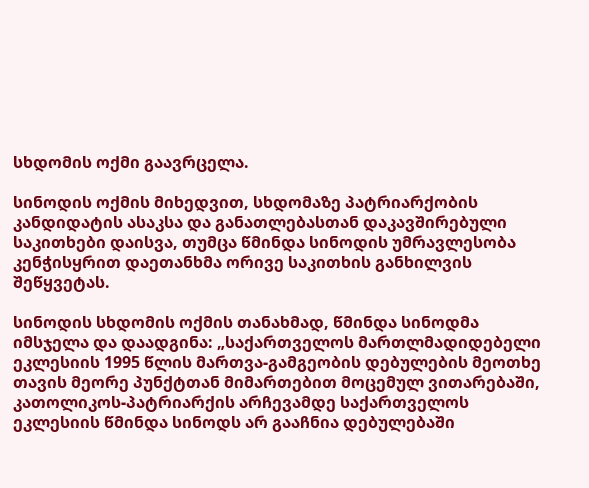სხდომის ოქმი გაავრცელა.

სინოდის ოქმის მიხედვით, სხდომაზე პატრიარქობის კანდიდატის ასაკსა და განათლებასთან დაკავშირებული საკითხები დაისვა, თუმცა წმინდა სინოდის უმრავლესობა კენჭისყრით დაეთანხმა ორივე საკითხის განხილვის შეწყვეტას.

სინოდის სხდომის ოქმის თანახმად, წმინდა სინოდმა იმსჯელა და დაადგინა: „საქართველოს მართლმადიდებელი ეკლესიის 1995 წლის მართვა-გამგეობის დებულების მეოთხე თავის მეორე პუნქტთან მიმართებით მოცემულ ვითარებაში, კათოლიკოს-პატრიარქის არჩევამდე საქართველოს ეკლესიის წმინდა სინოდს არ გააჩნია დებულებაში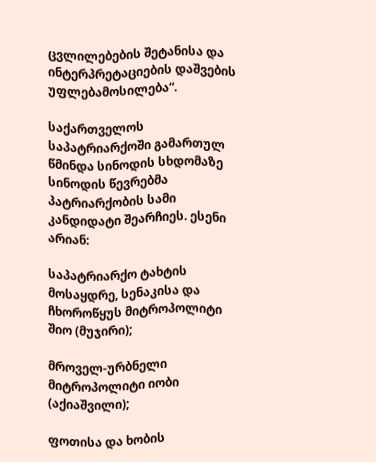ცვლილებების შეტანისა და ინტერპრეტაციების დაშვების უფლებამოსილება“.

საქართველოს საპატრიარქოში გამართულ წმინდა სინოდის სხდომაზე სინოდის წევრებმა პატრიარქობის სამი კანდიდატი შეარჩიეს. ესენი არიან:

საპატრიარქო ტახტის მოსაყდრე, სენაკისა და ჩხოროწყუს მიტროპოლიტი შიო (მუჯირი);

მროველ-ურბნელი მიტროპოლიტი იობი (აქიაშვილი);

ფოთისა და ხობის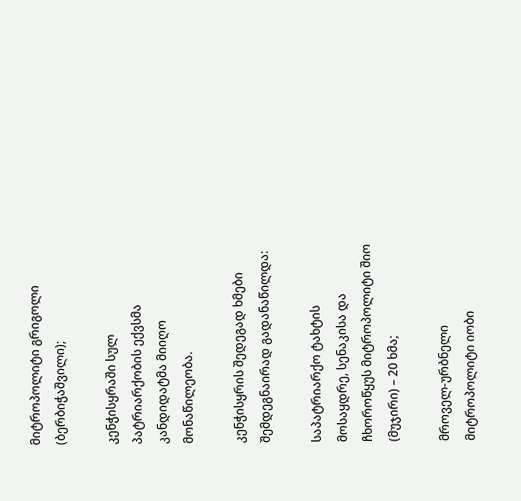მიტროპოლიტი გრიგოლი (ბერბიჭაშვილი);

კენჭისყრაში სულ პატრიარქობის ექვსმა კანდიდატმა მიიღო მონაწილეობა.

კენჭისყრის შედეგად ხმები შემდეგნაირად გადანაწილდა:

საპატრიარქო ტახტის მოსაყდრე, სენაკისა და ჩხოროწყუს მიტროპოლიტი შიო (მუჯირი) – 20 ხმა;

მროველ-ურბნელი მიტროპოლიტი იობი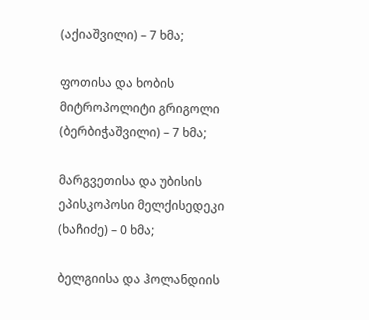(აქიაშვილი) – 7 ხმა;

ფოთისა და ხობის მიტროპოლიტი გრიგოლი (ბერბიჭაშვილი) – 7 ხმა;

მარგვეთისა და უბისის ეპისკოპოსი მელქისედეკი (ხაჩიძე) – 0 ხმა;

ბელგიისა და ჰოლანდიის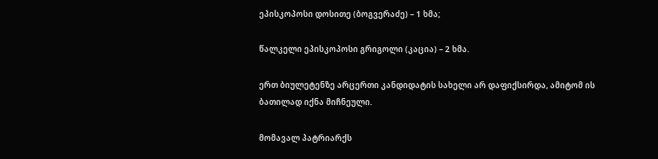ეპისკოპოსი დოსითე (ბოგვერაძე) – 1 ხმა;

წალკელი ეპისკოპოსი გრიგოლი (კაცია) – 2 ხმა.

ერთ ბიულეტენზე არცერთი კანდიდატის სახელი არ დაფიქსირდა, ამიტომ ის ბათილად იქნა მიჩნეული.

მომავალ პატრიარქს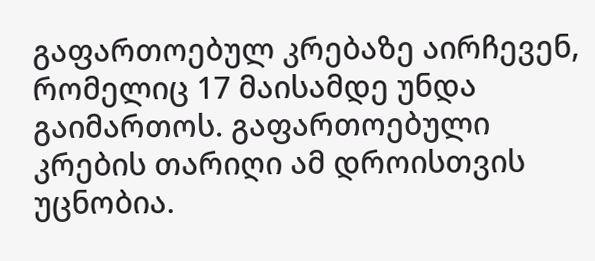გაფართოებულ კრებაზე აირჩევენ, რომელიც 17 მაისამდე უნდა გაიმართოს. გაფართოებული კრების თარიღი ამ დროისთვის უცნობია.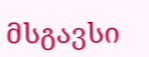მსგავსი